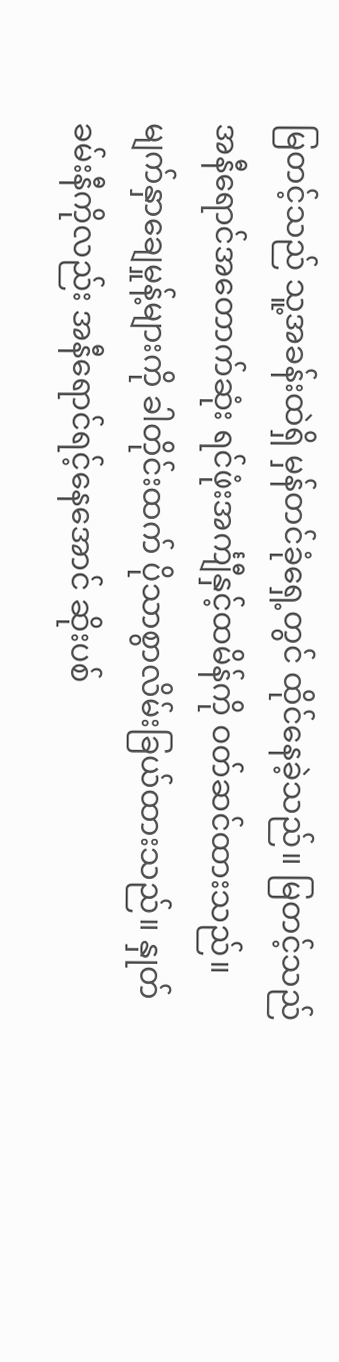မြတင့်သည် သူ့အခန်းထဲရှိ မှန်တင်ခုံရှေ့တွင် ထိုင်နေခဲ့သည်။ မြတင့်သည် အနီရောင်အတောက်ဆုံး ရင်ဖုံးအင်္ကျီနှင့်ထမိန်ကို ဝတ်ဆင်ထားသည်။ မျက်နှာချေမှုန့်များကို ခါတိုင်းထက် ပိုသာစွာလိမ်းခြယ်ထားသည်။ နှုတ်ခမ်းနီကိုလည်း အနီရောင်ရင့်နေအောင် ဆိုးပစ်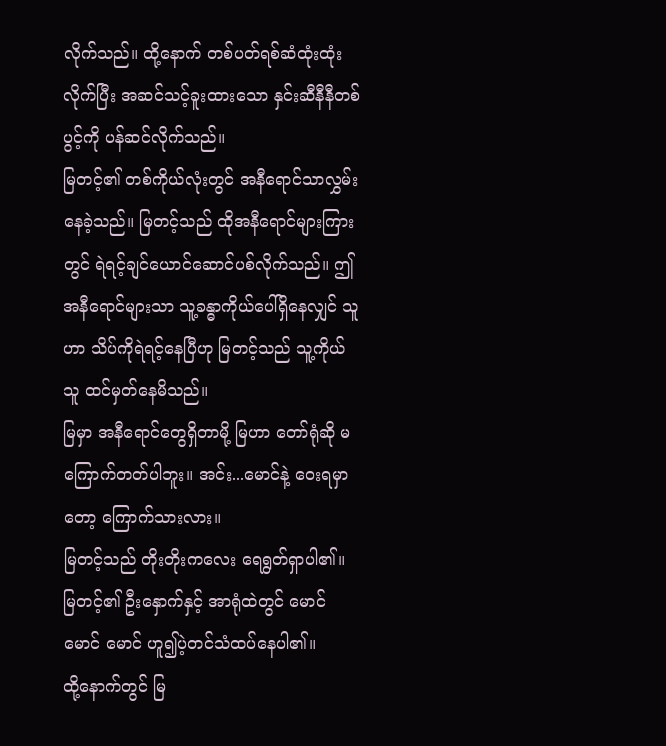လိုက်သည်။ ထို့နောက် တစ်ပတ်ရစ်ဆံထုံးထုံးလိုက်ပြီး အဆင်သင့်ခူးထားသော နှင်းဆီနီနီတစ်ပွင့်ကို ပန်ဆင်လိုက်သည်။
မြတင့်၏ တစ်ကိုယ်လုံးတွင် အနီရောင်သာလွှမ်းနေခဲ့သည်။ မြတင့်သည် ထိုအနီရောင်များကြားတွင် ရဲရင့်ချင်ယောင်ဆောင်ပစ်လိုက်သည်။ ဤအနီရောင်များသာ သူ့ခန္ဓာကိုယ်ပေါ်ရှိနေလျှင် သူဟာ သိပ်ကိုရဲရင့်နေပြီဟု မြတင့်သည် သူ့ကိုယ်သူ ထင်မှတ်နေမိသည်။
မြမှာ အနီရောင်တွေရှိတာမို့ မြဟာ တော်ရုံဆို မကြောက်တတ်ပါဘူး။ အင်း...မောင်နဲ့ ဝေးရမှာတော့ ကြောက်သားလား။
မြတင့်သည် တိုးတိုးကလေး ရေရွတ်ရှာပါ၏။ မြတင့်၏ ဦးနှောက်နှင့် အာရုံထဲတွင် မောင် မောင် မောင် ဟူ၍ပဲ့တင်သံထပ်နေပါ၏။
ထို့နောက်တွင် မြ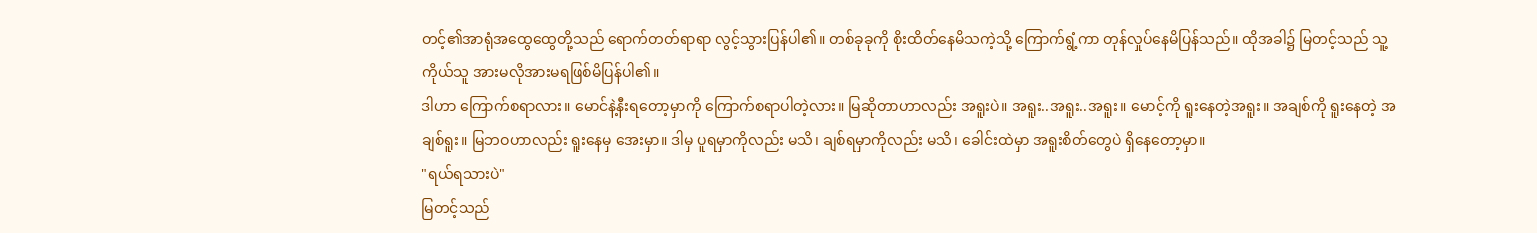တင့်၏အာရုံအထွေထွေတို့သည် ရောက်တတ်ရာရာ လွင့်သွားပြန်ပါ၏။ တစ်ခုခုကို စိုးထိတ်နေမိသကဲ့သို့ ကြောက်ရွံ့ကာ တုန်လှုပ်နေမိပြန်သည်။ ထိုအခါ၌ မြတင့်သည် သူ့ကိုယ်သူ အားမလိုအားမရဖြစ်မိပြန်ပါ၏။
ဒါဟာ ကြောက်စရာလား။ မောင်နဲ့နီးရတော့မှာကို ကြောက်စရာပါတဲ့လား။ မြဆိုတာဟာလည်း အရူးပဲ။ အရူး..အရူး..အရူး။ မောင့်ကို ရူးနေတဲ့အရူး။ အချစ်ကို ရူးနေတဲ့ အချစ်ရူး။ မြဘဝဟာလည်း ရူးနေမှ အေးမှာ။ ဒါမှ ပူရမှာကိုလည်း မသိ၊ ချစ်ရမှာကိုလည်း မသိ၊ ခေါင်းထဲမှာ အရူးစိတ်တွေပဲ ရှိနေတော့မှာ။
"ရယ်ရသားပဲ"
မြတင့်သည်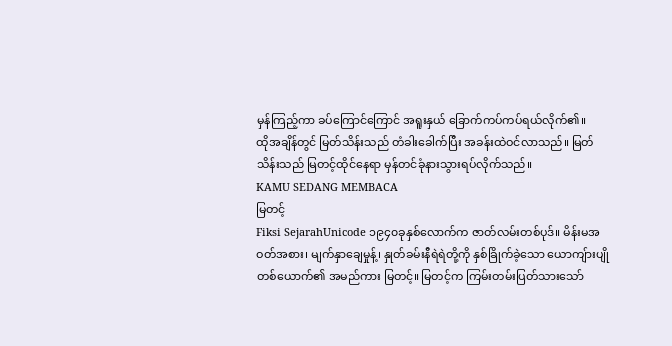မှန်ကြည့်ကာ ခပ်ကြောင်ကြောင် အရူးနှယ် ခြောက်ကပ်ကပ်ရယ်လိုက်၏။
ထိုအချိန်တွင် မြတ်သိန်းသည် တံခါးခေါက်ပြီး အခန်းထဲဝင်လာသည်။ မြတ်သိန်းသည် မြတင့်ထိုင်နေရာ မှန်တင်ခုံနားသွားရပ်လိုက်သည်။
KAMU SEDANG MEMBACA
မြတင့်
Fiksi SejarahUnicode ၁၉၄၀ခုနှစ်လောက်က ဇာတ်လမ်းတစ်ပုဒ်။ မိန်းမအဝတ်အစား၊ မျက်နှာချေမှုန့်၊ နှုတ်ခမ်းနီရဲရဲတို့ကို နှစ်ခြိုက်ခဲ့သော ယောကျ်ားပျိုတစ်ယောက်၏ အမည်ကား မြတင့်။ မြတင့်က ကြမ်းတမ်းပြတ်သားသော်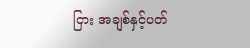ငြား အချစ်နှင့်ပတ်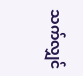သက်လျှင်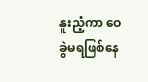နူးညံ့ကာ ဝေခွဲမရဖြစ်နေ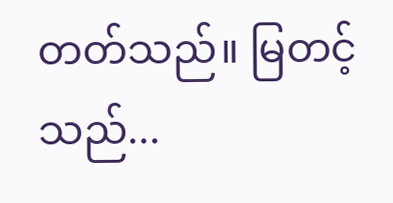တတ်သည်။ မြတင့်သည်...